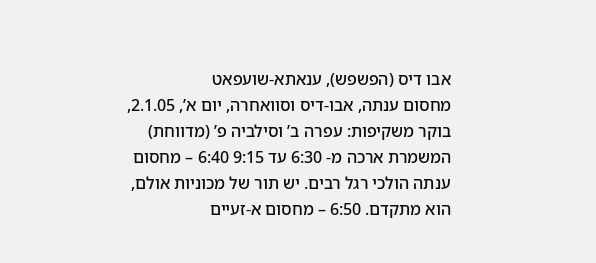אבו דיס (הפשפש), ענאתא-שועפאט
מחסום ענתה, אבו-דיס וסוואחרה, יום א’, 2.1.05, בוקר משקיפות: עפרה ב’ וסילביה פ’ (מדווחת) המשמרת ארכה מ- 6:30 עד 9:15 6:40 – מחסום ענתה הולכי רגל רבים. יש תור של מכוניות אולם, הוא מתקדם. 6:50 – מחסום א-זעיים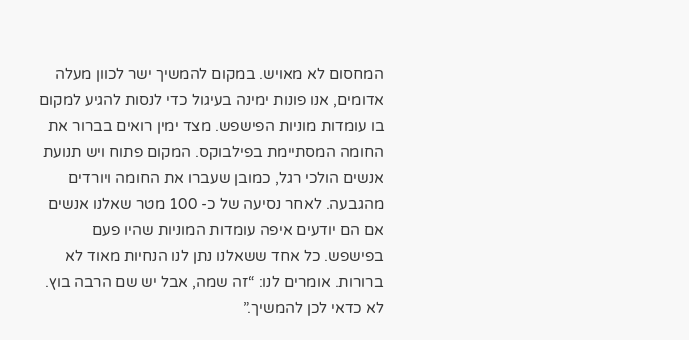המחסום לא מאויש. במקום להמשיך ישר לכוון מעלה אדומים, אנו פונות ימינה בעיגול כדי לנסות להגיע למקום בו עומדות מוניות הפישפש. מצד ימין רואים בברור את החומה המסתיימת בפילבוקס. המקום פתוח ויש תנועת אנשים הולכי רגל, כמובן שעברו את החומה ויורדים מהגבעה. לאחר נסיעה של כ- 100 מטר שאלנו אנשים אם הם יודעים איפה עומדות המוניות שהיו פעם בפישפש. כל אחד ששאלנו נתן לנו הנחיות מאוד לא ברורות. אומרים לנו: “זה שמה, אבל יש שם הרבה בוץ. לא כדאי לכן להמשיך.”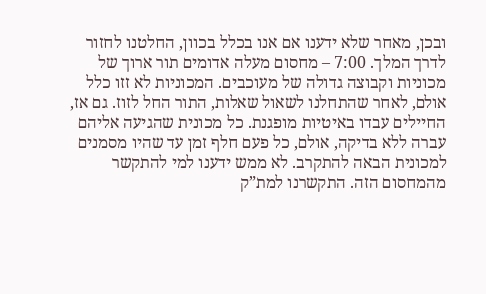ובכן, מאחר שלא ידענו אם אנו בכלל בכוון, החלטנו לחזור לדרך המלך. 7:00 – מחסום מעלה אדומים תור ארוך של מכוניות וקבוצה גדולה של מעוכבים. המכוניות לא זזו כלל אולם, לאחר שהתחלנו לשאול שאלות, התור החל לזוז. גם אז, החיילים עבדו באיטיות מופגנת. כל מכונית שהגיעה אליהם עברה ללא בדיקה, אולם, כל פעם חלף זמן עד שהיו מסמנים למכונית הבאה להתקרב. לא ממש ידענו למי להתקשר מהמחסום הזה. התקשרנו למת”ק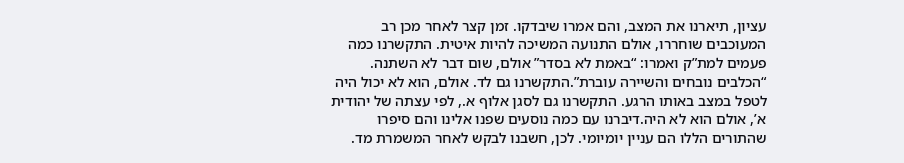עציון, תיארנו את המצב, והם אמרו שיבדקו. זמן קצר לאחר מכן רב המעוכבים שוחררו, אולם התנועה המשיכה להיות איטית. התקשרנו כמה פעמים למת”ק ואמרו: “באמת לא בסדר” אולם, שום דבר לא השתנה. “הכלבים נובחים והשיירה עוברת”.התקשרנו גם לד. אולם, הוא לא יכול היה לטפל במצב באותו הרגע. התקשרנו גם לסגן אלוף א., לפי עצתה של יהודית א’, אולם הוא לא היה.דיברנו עם כמה נוסעים שפנו אלינו והם סיפרו שהתורים הללו הם עניין יומיומי. לכן, חשבנו לבקש לאחר המשמרת מד.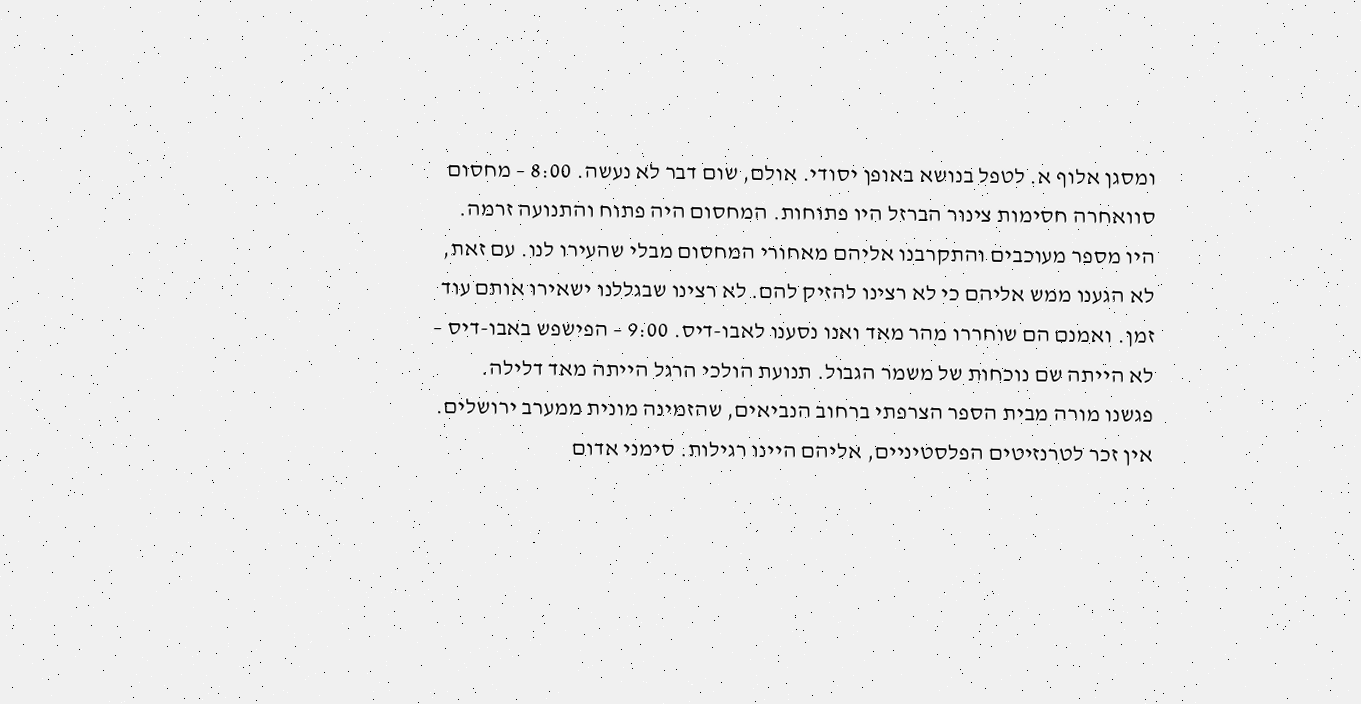ומסגן אלוף א. לטפל בנושא באופן יסודי. אולם, שום דבר לא נעשה. 8:00 – מחסום סוואחרה חסימות צינור הברזל היו פתוחות. המחסום היה פתוח והתנועה זרמה. היו מספר מעוכבים והתקרבנו אליהם מאחורי המחסום מבלי שהעירו לנו. עם זאת, לא הגענו ממש אליהם כי לא רצינו להזיק להם. לא רצינו שבגללנו ישאירו אותם עוד זמן. ואמנם הם שוחררו מהר מאד ואנו נסענו לאבו-דיס. 9:00 – הפישפש באבו-דיס – לא הייתה שם נוכחות של משמר הגבול. תנועת הולכי הרגל הייתה מאד דלילה. פגשנו מורה מבית הספר הצרפתי ברחוב הנביאים, שהזמינה מונית ממערב ירושלים. אין זכר לטרנזיטים הפלסטיניים, אליהם היינו רגילות. סימני אדום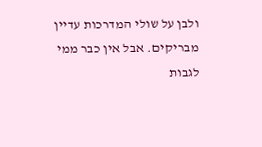ולבן על שולי המדרכות עדיין מבריקים. אבל אין כבר ממי לגבות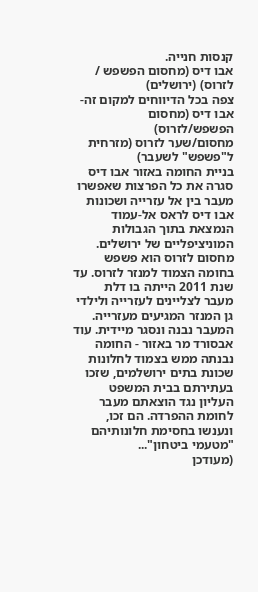קנסות חנייה.
אבו דיס (מחסום הפשפש / לזרוס) (ירושלים)
צפה בכל הדיווחים למקום זה-
אבו דיס (מחסום הפשפש/לזרוס)
מחסום/שער לזרוס (מזרחית ל"פשפש" לשעבר)
בניית החומה באזור אבו דיס סגרה את כל הפרצות שאפשרו מעבר בין אל עזרייה ושכונות אבו דיס לראס אל-עמוד הנמצאת בתוך הגבולות המוניציפליים של ירושלים.
מחסום לזרוס הוא פשפש בחומה הצמוד למנזר לזרוס. עד שנת 2011 הייתה בו דלת מעבר לצליינים לעזרייה ולילדי גן המנזר המגיעים מעזרייה. המעבר נבנה ונסגר מיידית. עוד אבסורד מר באזור - החומה נבנתה ממש בצמוד לחלונות שכונת בתים ירושלמים, שזכו בעתירתם בבית המשפט העליון נגד הוצאתם מעבר לחומת ההפרדה. הם זכו, ונענשו בחסימת חלונותיהם "מטעמי ביטחון"...
(מעודכן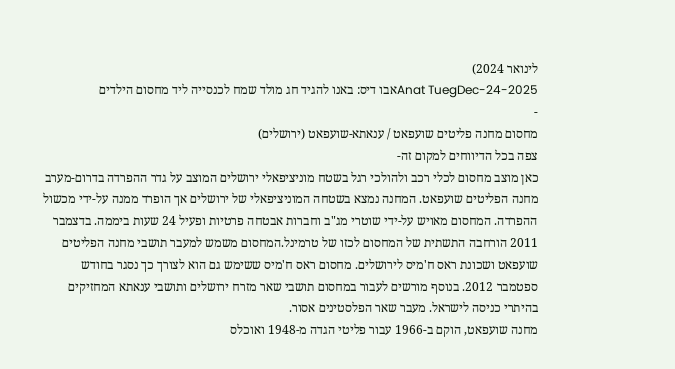לינואר 2024)
Anat TuegDec-24-2025אבו דיס: באנו להגיד חג מולד שמח לכנסייה ליד מחסום הילדים
-
מחסום מחנה פליטים שועפאט / ענאתא-שועפאט (ירושלים)
צפה בכל הדיווחים למקום זה-
כאן מוצב מחסום לכלי רכב ולהולכי רגל בשטח מוניציפאלי ירושלים המוצב על גדר ההפרדה בדרום-מערב מחנה הפליטים שועפאט. המחנה נמצא בשטחה המוניציפאלי של ירושלים אך הופרד ממנה על-ידי מכשול ההפרדה. המחסום מאויש על-ידי שוטרי מג"ב וחברות אבטחה פרטיות ופעיל 24 שעות ביממה. בדצמבר 2011 הורחבה התשתית של המחסום לכזו של טרמינל.המחסום משמש למעבר תושבי מחנה הפליטים שועפאט ושכונת ראס ח'מיס לירושלים. מחסום ראס ח'מיס ששימש גם הוא לצורך כך נסגר בחודש ספטמבר 2012. בנוסף מורשים לעבור במחסום תושבי שאר מזרח ירושלים ותושבי ענאתא המחזיקים בהיתרי כניסה לישראל. מעבר שאר הפלסטינים אסור.
מחנה שועפאט, הוקם ב-1966 עבור פליטי הגדה מ-1948 ואוכלס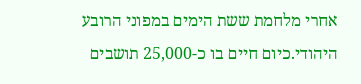אחרי מלחמת ששת הימים במפוני הרובע היהודי.כיום חיים בו כ-25,000 תושבים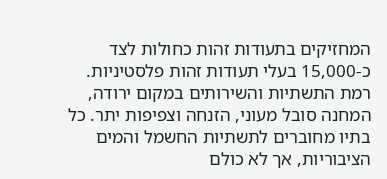המחזיקים בתעודות זהות כחולות לצד כ-15,000 בעלי תעודות זהות פלסטיניות. רמת התשתיות והשירותים במקום ירודה, המחנה סובל מעוני, הזנחה וצפיפות יתר. כל בתיו מחוברים לתשתיות החשמל והמים הציבוריות, אך לא כולם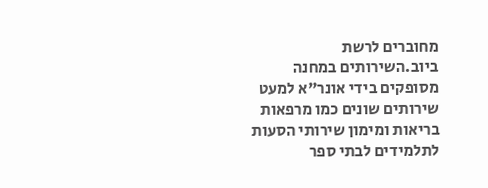מחוברים לרשת ביוב.השירותים במחנה מסופקים בידי אונר"א למעט שירותים שונים כמו מרפאות בריאות ומימון שירותי הסעות לתלמידים לבתי ספר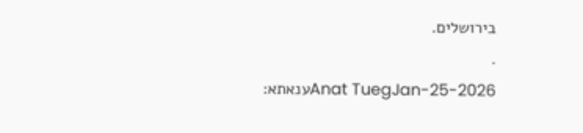בירושלים.
.
Anat TuegJan-25-2026ענאתא: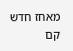מאחז חדש קם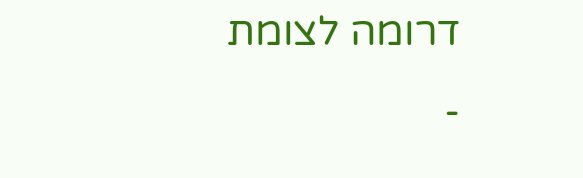דרומה לצומת
-